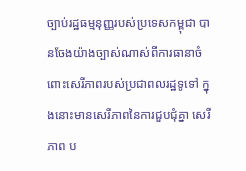ច្បាប់រដ្ឋធម្មនុញ្ញរបស់ប្រទេសកម្ពុជា បានចែងយ៉ាងច្បាស់ណាស់ពីការធានាចំពោះសេរីភាពរបស់ប្រជាពលរដ្ឋទូទៅ ក្នុងនោះមានសេរីភាពនៃការជួបជុំគ្នា សេរីភាព ប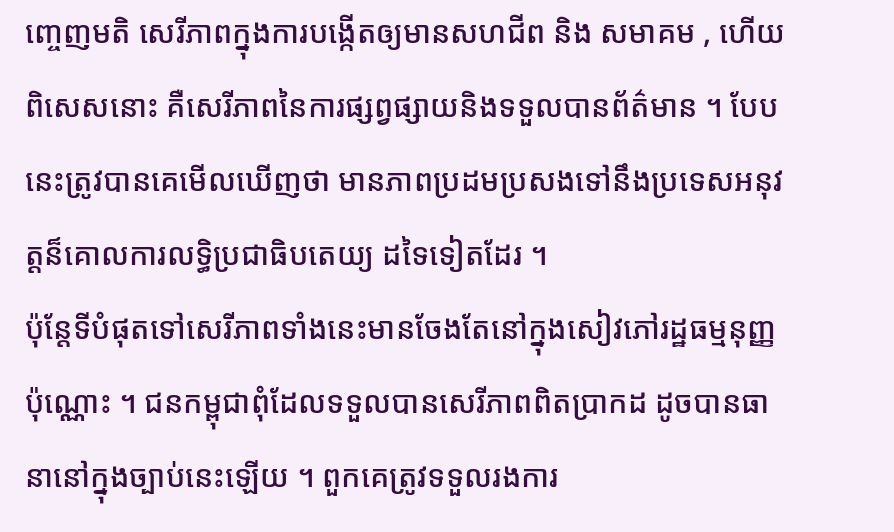ញ្ចេញមតិ សេរីភាពក្នុងការបង្កើតឲ្យមានសហជីព និង សមាគម , ហើយពិសេសនោះ គឺសេរីភាពនៃការផ្សព្វផ្សាយនិងទទួលបានព័ត៌មាន ។ បែបនេះត្រូវបានគេមើលឃើញថា មានភាពប្រដមប្រសងទៅនឹងប្រទេសអនុវត្តន៏គោលការលទ្ធិប្រជាធិបតេយ្យ ដទៃទៀតដែរ ។
ប៉ុន្តែទីបំផុតទៅសេរីភាពទាំងនេះមានចែងតែនៅក្នុងសៀវភៅរដ្ឋធម្មនុញ្ញប៉ុណ្ណោះ ។ ជនកម្ពុជាពុំដែលទទួលបានសេរីភាពពិតប្រាកដ ដូចបានធានានៅក្នុងច្បាប់នេះឡើយ ។ ពួកគេត្រូវទទួលរងការ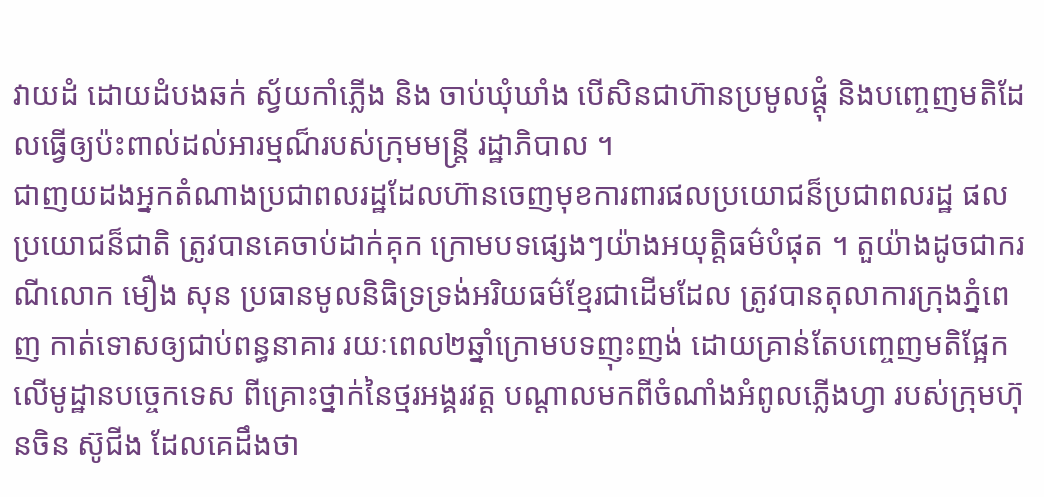វាយដំ ដោយដំបងឆក់ ស្វ័យកាំភ្លើង និង ចាប់ឃុំឃាំង បើសិនជាហ៊ានប្រមូលផ្ដុំ និងបញ្ចេញមតិដែលធ្វើឲ្យប៉ះពាល់ដល់អារម្មណ៏របស់ក្រុមមន្ត្រី រដ្ឋាភិបាល ។
ជាញយដងអ្នកតំណាងប្រជាពលរដ្ឋដែលហ៊ានចេញមុខការពារផលប្រយោជន៏ប្រជាពលរដ្ឋ ផលប្រយោជន៏ជាតិ ត្រូវបានគេចាប់ដាក់គុក ក្រោមបទផ្សេងៗយ៉ាងអយុត្តិធម៌បំផុត ។ តួយ៉ាងដូចជាករណីលោក មឿង សុន ប្រធានមូលនិធិទ្រទ្រង់អរិយធម៌ខ្មែរជាដើមដែល ត្រូវបានតុលាការក្រុងភ្នំពេញ កាត់ទោសឲ្យជាប់ពន្ធនាគារ រយៈពេល២ឆ្នាំក្រោមបទញុះញង់ ដោយគ្រាន់តែបញ្ចេញមតិផ្អែកលើមូដ្ឋានបច្ចេកទេស ពីគ្រោះថ្នាក់នៃថ្មរអង្គរវត្ត បណ្ដាលមកពីចំណាំងអំពូលភ្លើងហ្វា របស់ក្រុមហ៊ុនចិន ស៊ូជីង ដែលគេដឹងថា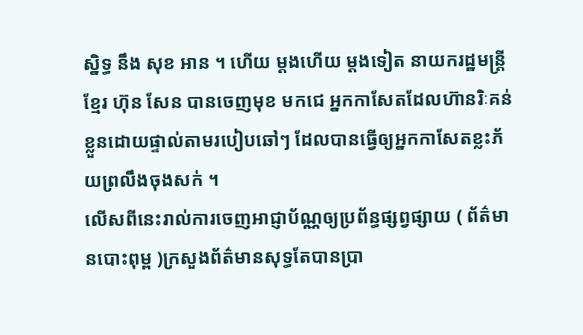ស្និទ្ធ នឹង សុខ អាន ។ ហើយ ម្ដងហើយ ម្ដងទៀត នាយករដ្ឋមន្ត្រីខែ្មរ ហ៊ុន សែន បានចេញមុខ មកជេ អ្នកកាសែតដែលហ៊ានរិៈគន់ខ្លួនដោយផ្ទាល់តាមរបៀបឆៅៗ ដែលបានធ្វើឲ្យអ្នកកាសែតខ្លះភ័យព្រលឹងចុងសក់ ។
លើសពីនេះរាល់ការចេញអាជ្ញាប័ណ្ណឲ្យប្រព័ន្ធផ្សព្វផ្សាយ ( ព័ត៌មានបោះពុម្ព )ក្រសួងព័ត៌មានសុទ្ធតែបានប្រា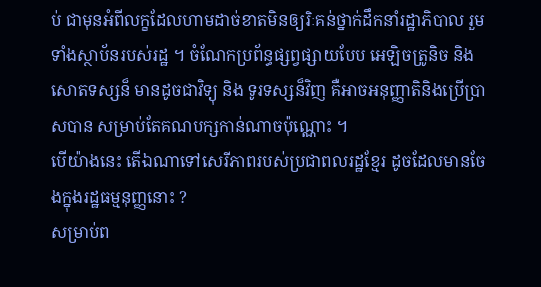ប់ ជាមុនអំពីលក្ខដែលហាមដាច់ខាតមិនឲ្យរិៈគន់ថ្នាក់ដឹកនាំរដ្ឋាភិបាល រួមទាំងស្ថាប័នរបស់រដ្ឋ ។ ចំណែកប្រព័ន្ធផ្សព្វផ្សាយបែប អេឡិចត្រូនិច និង សោតទស្សន៏ មានដូចជាវិទ្យុ និង ទូរទស្សន៏វិញ គឺអាចអនុញ្ញាតិនិងប្រើប្រាសបាន សម្រាប់តែគណបក្សកាន់ណាចប៉ុណ្ណោះ ។
បើយ៉ាងនេះ តើឯណាទៅសេរីភាពរបស់ប្រជាពលរដ្ឋខ្មែរ ដូចដែលមានចែងក្នុងរដ្ឋធម្មនុញ្ញនោះ ?
សម្រាប់ព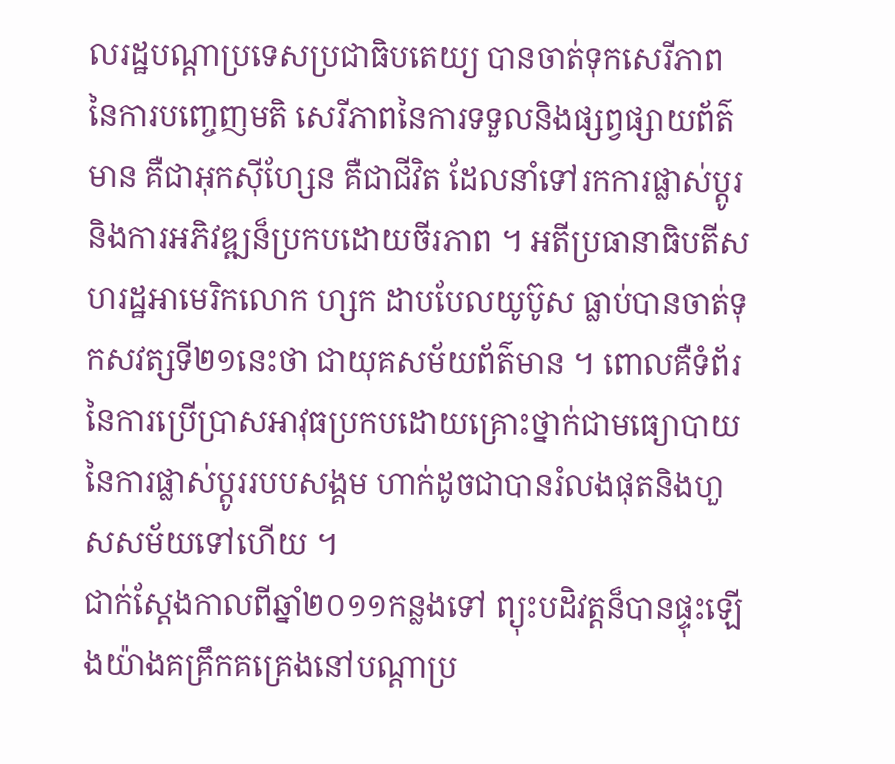លរដ្ឋបណ្ដាប្រទេសប្រជាធិបតេយ្យ បានចាត់ទុកសេរីភាពនៃការបញ្ចេញមតិ សេរីភាពនៃការទទួលនិងផ្សព្វផ្សាយព័ត៌មាន គឺជាអុកស៊ីហ្សែន គឺជាជីវិត ដែលនាំទៅរកការផ្លាស់ប្ដូរនិងការអភិវឌ្ឍន៏ប្រកបដោយចីរភាព ។ អតីប្រធានាធិបតីសហរដ្ឋអាមេរិកលោក ហ្សក ដាបបែលយូប៊ូស ធ្លាប់បានចាត់ទុកសវត្សទី២១នេះថា ជាយុគសម័យព័ត៌មាន ។ ពោលគឺទំព័រនៃការប្រើប្រាសអាវុធប្រកបដោយគ្រោះថ្នាក់ជាមធ្យោបាយនៃការផ្លាស់ប្ដូររបបសង្គម ហាក់ដូចជាបានរំលងផុតនិងហួសសម័យទៅហើយ ។
ជាក់ស្ដែងកាលពីឆ្នាំ២០១១កន្លងទៅ ព្យុះបដិវត្តន៏បានផ្ទុះឡើងយ៉ាងគគ្រឹកគគ្រេងនៅបណ្ដាប្រ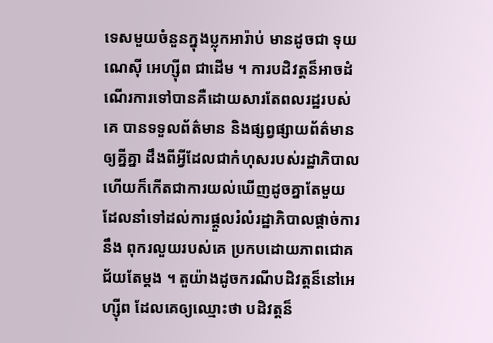ទេសមួយចំនួនក្នុងប្លុកអារ៉ាប់ មានដូចជា ទុយណេស៊ី អេហ្ស៊ីព ជាដើម ។ ការបដិវត្តន៏អាចដំណើរការទៅបានគឺដោយសារតែពលរដ្ឋរបស់គេ បានទទួលព័ត៌មាន និងផ្សព្វផ្សាយព័ត៌មានឲ្យគ្នីគ្នា ដឹងពីអ្វីដែលជាកំហុសរបស់រដ្ឋាភិបាល ហើយក៏កើតជាការយល់ឃើញដូចគ្នាតែមួយ ដែលនាំទៅដល់ការផ្ដួលរំលំរដ្ឋាភិបាលផ្ដាច់ការ នឹង ពុករលួយរបស់គេ ប្រកបដោយភាពជោគជ័យតែម្ដង ។ តួយ៉ាងដូចករណីបដិវត្តន៏នៅអេហ្ស៊ីព ដែលគេឲ្យឈ្មោះថា បដិវត្តន៏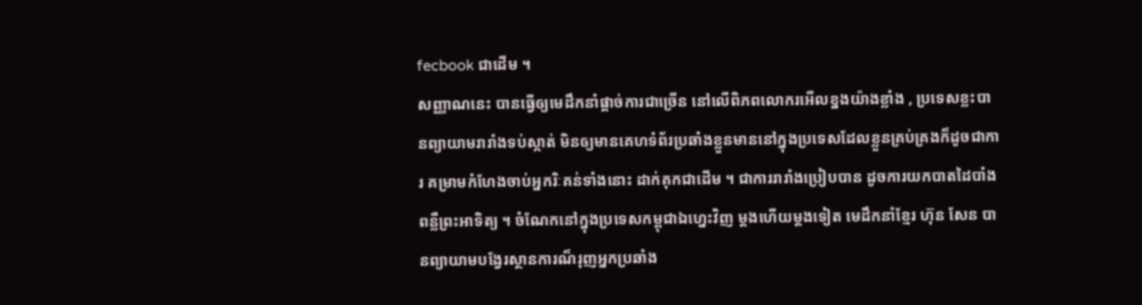fecbook ជាដើម ។
សញ្ញាណនេះ បានធ្វើឲ្យមេដឹកនាំផ្ដាច់ការជាច្រើន នៅលើពិភពលោករអើលខ្នងយ៉ាងខ្លាំង , ប្រទេសខ្លះបានព្យាយាមរារាំងទប់ស្កាត់ មិនឲ្យមានគេហទំព័រប្រឆាំងខ្លួនមាននៅក្នុងប្រទេសដែលខ្លួនគ្រប់គ្រងក៏ដូចជាការ គម្រាមកំហែងចាប់អ្នករិៈគន់ទាំងនោះ ដាក់គុកជាដើម ។ ជាការរារាំងប្រៀបបាន ដូចការយកបាតដៃបាំងពន្លឺព្រះអាទិត្យ ។ ចំណែកនៅក្នុងប្រទេសកម្ពុជាឯហ្នេះវិញ ម្ដងហើយម្ដងទៀត មេដឹកនាំខ្មែរ ហ៊ុន សែន បានព្យាយាមបង្វែរស្ថានការណ៏រុញអ្នកប្រឆាំង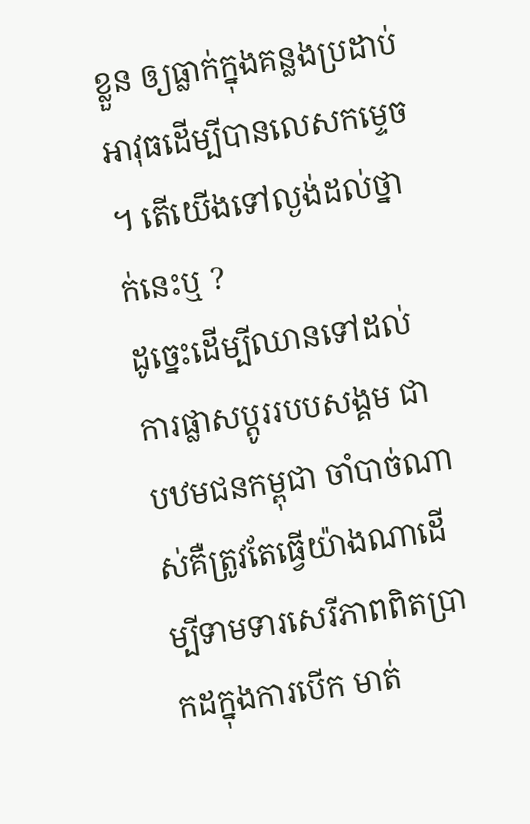ខ្លួន ឲ្យធ្លាក់ក្នុងគន្លងប្រដាប់អាវុធដើម្បីបានលេសកម្ទេច ។ តើយើងទៅល្ងង់ដល់ថ្នាក់នេះឬ ?
ដូច្នេះដើម្បីឈានទៅដល់ការផ្លាសប្ដូររបបសង្គម ជាបឋមជនកម្ពុជា ចាំបាច់ណាស់គឺត្រូវតែធ្វើយ៉ាងណាដើម្បីទាមទារសេរីភាពពិតប្រាកដក្នុងការបើក មាត់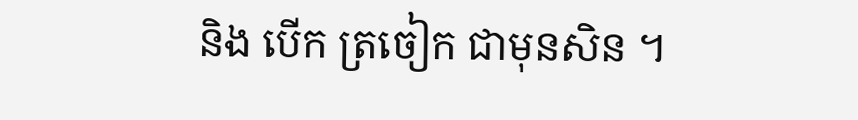និង បើក ត្រចៀក ជាមុនសិន ។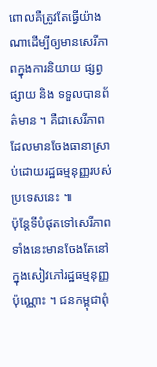ពោលគឺត្រូវតែធ្វើយ៉ាងណាដើម្បីឲ្យមានសេរីភាពក្នុងការនិយាយ ផ្សព្វផ្សាយ និង ទទួលបានព័ត៌មាន ។ គឺជាសេរីភាពដែលមានចែងធានាស្រាប់ដោយរដ្ឋធម្មនុញ្ញរបស់ប្រទេសនេះ ៕
ប៉ុន្តែទីបំផុតទៅសេរីភាពទាំងនេះមានចែងតែនៅក្នុងសៀវភៅរដ្ឋធម្មនុញ្ញប៉ុណ្ណោះ ។ ជនកម្ពុជាពុំ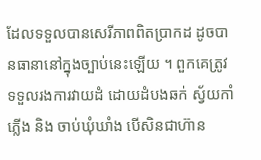ដែលទទួលបានសេរីភាពពិតប្រាកដ ដូចបានធានានៅក្នុងច្បាប់នេះឡើយ ។ ពួកគេត្រូវទទួលរងការវាយដំ ដោយដំបងឆក់ ស្វ័យកាំភ្លើង និង ចាប់ឃុំឃាំង បើសិនជាហ៊ាន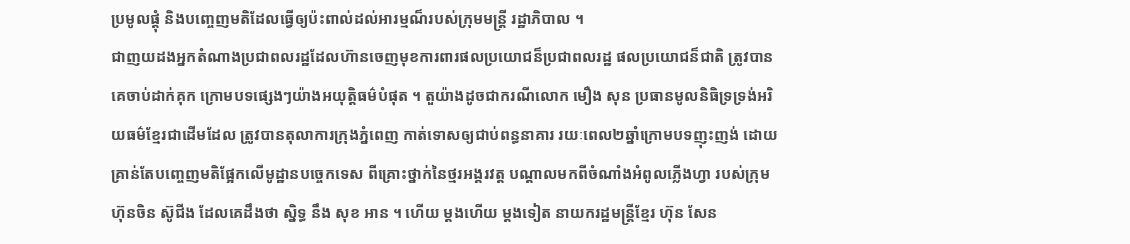ប្រមូលផ្ដុំ និងបញ្ចេញមតិដែលធ្វើឲ្យប៉ះពាល់ដល់អារម្មណ៏របស់ក្រុមមន្ត្រី រដ្ឋាភិបាល ។
ជាញយដងអ្នកតំណាងប្រជាពលរដ្ឋដែលហ៊ានចេញមុខការពារផលប្រយោជន៏ប្រជាពលរដ្ឋ ផលប្រយោជន៏ជាតិ ត្រូវបានគេចាប់ដាក់គុក ក្រោមបទផ្សេងៗយ៉ាងអយុត្តិធម៌បំផុត ។ តួយ៉ាងដូចជាករណីលោក មឿង សុន ប្រធានមូលនិធិទ្រទ្រង់អរិយធម៌ខ្មែរជាដើមដែល ត្រូវបានតុលាការក្រុងភ្នំពេញ កាត់ទោសឲ្យជាប់ពន្ធនាគារ រយៈពេល២ឆ្នាំក្រោមបទញុះញង់ ដោយគ្រាន់តែបញ្ចេញមតិផ្អែកលើមូដ្ឋានបច្ចេកទេស ពីគ្រោះថ្នាក់នៃថ្មរអង្គរវត្ត បណ្ដាលមកពីចំណាំងអំពូលភ្លើងហ្វា របស់ក្រុមហ៊ុនចិន ស៊ូជីង ដែលគេដឹងថា ស្និទ្ធ នឹង សុខ អាន ។ ហើយ ម្ដងហើយ ម្ដងទៀត នាយករដ្ឋមន្ត្រីខែ្មរ ហ៊ុន សែន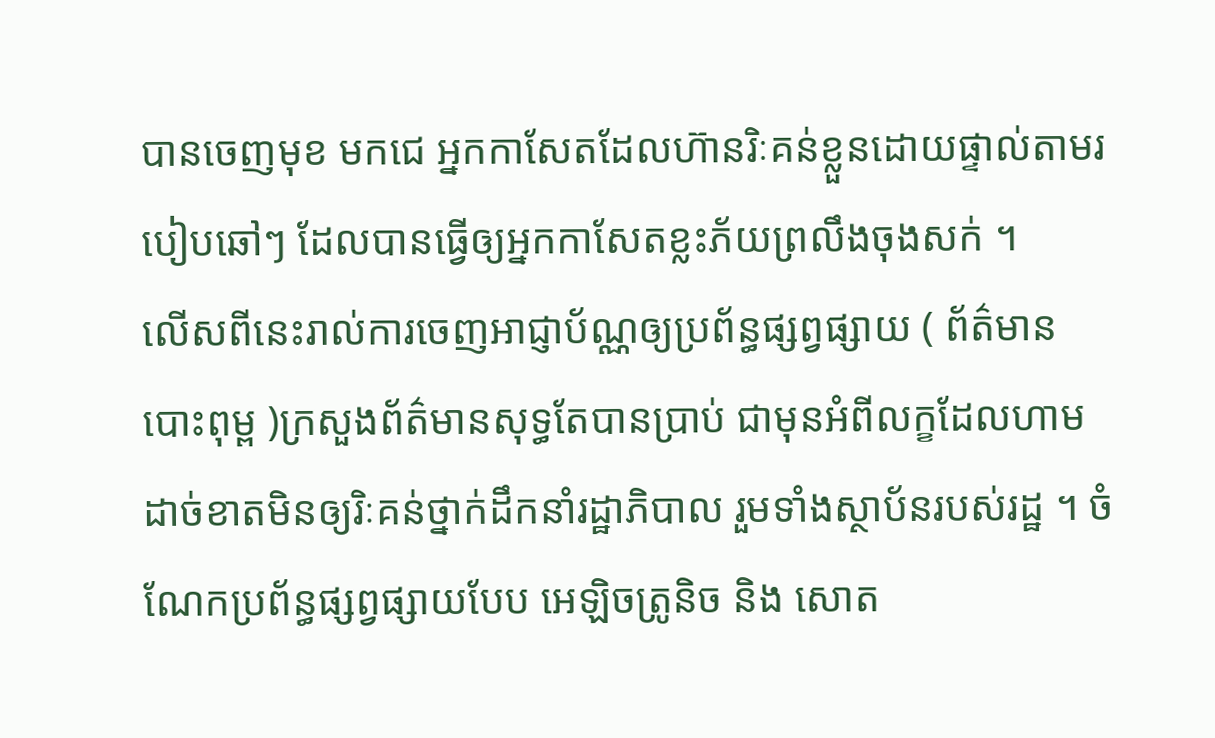បានចេញមុខ មកជេ អ្នកកាសែតដែលហ៊ានរិៈគន់ខ្លួនដោយផ្ទាល់តាមរបៀបឆៅៗ ដែលបានធ្វើឲ្យអ្នកកាសែតខ្លះភ័យព្រលឹងចុងសក់ ។
លើសពីនេះរាល់ការចេញអាជ្ញាប័ណ្ណឲ្យប្រព័ន្ធផ្សព្វផ្សាយ ( ព័ត៌មានបោះពុម្ព )ក្រសួងព័ត៌មានសុទ្ធតែបានប្រាប់ ជាមុនអំពីលក្ខដែលហាមដាច់ខាតមិនឲ្យរិៈគន់ថ្នាក់ដឹកនាំរដ្ឋាភិបាល រួមទាំងស្ថាប័នរបស់រដ្ឋ ។ ចំណែកប្រព័ន្ធផ្សព្វផ្សាយបែប អេឡិចត្រូនិច និង សោត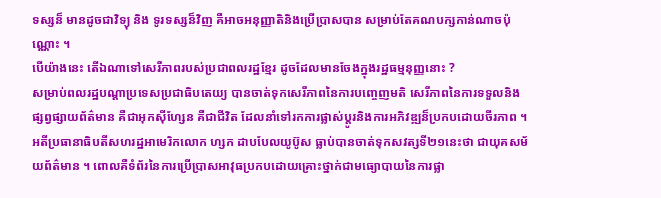ទស្សន៏ មានដូចជាវិទ្យុ និង ទូរទស្សន៏វិញ គឺអាចអនុញ្ញាតិនិងប្រើប្រាសបាន សម្រាប់តែគណបក្សកាន់ណាចប៉ុណ្ណោះ ។
បើយ៉ាងនេះ តើឯណាទៅសេរីភាពរបស់ប្រជាពលរដ្ឋខ្មែរ ដូចដែលមានចែងក្នុងរដ្ឋធម្មនុញ្ញនោះ ?
សម្រាប់ពលរដ្ឋបណ្ដាប្រទេសប្រជាធិបតេយ្យ បានចាត់ទុកសេរីភាពនៃការបញ្ចេញមតិ សេរីភាពនៃការទទួលនិងផ្សព្វផ្សាយព័ត៌មាន គឺជាអុកស៊ីហ្សែន គឺជាជីវិត ដែលនាំទៅរកការផ្លាស់ប្ដូរនិងការអភិវឌ្ឍន៏ប្រកបដោយចីរភាព ។ អតីប្រធានាធិបតីសហរដ្ឋអាមេរិកលោក ហ្សក ដាបបែលយូប៊ូស ធ្លាប់បានចាត់ទុកសវត្សទី២១នេះថា ជាយុគសម័យព័ត៌មាន ។ ពោលគឺទំព័រនៃការប្រើប្រាសអាវុធប្រកបដោយគ្រោះថ្នាក់ជាមធ្យោបាយនៃការផ្លា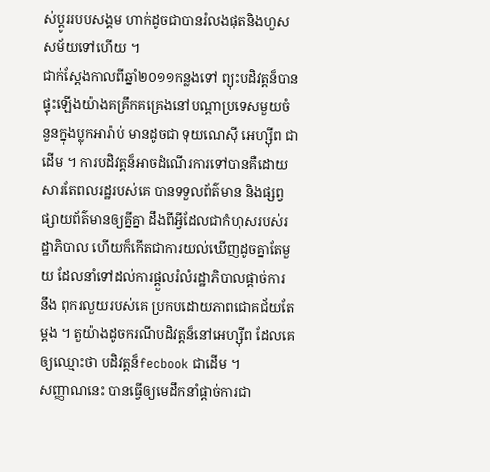ស់ប្ដូររបបសង្គម ហាក់ដូចជាបានរំលងផុតនិងហួសសម័យទៅហើយ ។
ជាក់ស្ដែងកាលពីឆ្នាំ២០១១កន្លងទៅ ព្យុះបដិវត្តន៏បានផ្ទុះឡើងយ៉ាងគគ្រឹកគគ្រេងនៅបណ្ដាប្រទេសមួយចំនួនក្នុងប្លុកអារ៉ាប់ មានដូចជា ទុយណេស៊ី អេហ្ស៊ីព ជាដើម ។ ការបដិវត្តន៏អាចដំណើរការទៅបានគឺដោយសារតែពលរដ្ឋរបស់គេ បានទទួលព័ត៌មាន និងផ្សព្វផ្សាយព័ត៌មានឲ្យគ្នីគ្នា ដឹងពីអ្វីដែលជាកំហុសរបស់រដ្ឋាភិបាល ហើយក៏កើតជាការយល់ឃើញដូចគ្នាតែមួយ ដែលនាំទៅដល់ការផ្ដួលរំលំរដ្ឋាភិបាលផ្ដាច់ការ នឹង ពុករលួយរបស់គេ ប្រកបដោយភាពជោគជ័យតែម្ដង ។ តួយ៉ាងដូចករណីបដិវត្តន៏នៅអេហ្ស៊ីព ដែលគេឲ្យឈ្មោះថា បដិវត្តន៏fecbook ជាដើម ។
សញ្ញាណនេះ បានធ្វើឲ្យមេដឹកនាំផ្ដាច់ការជា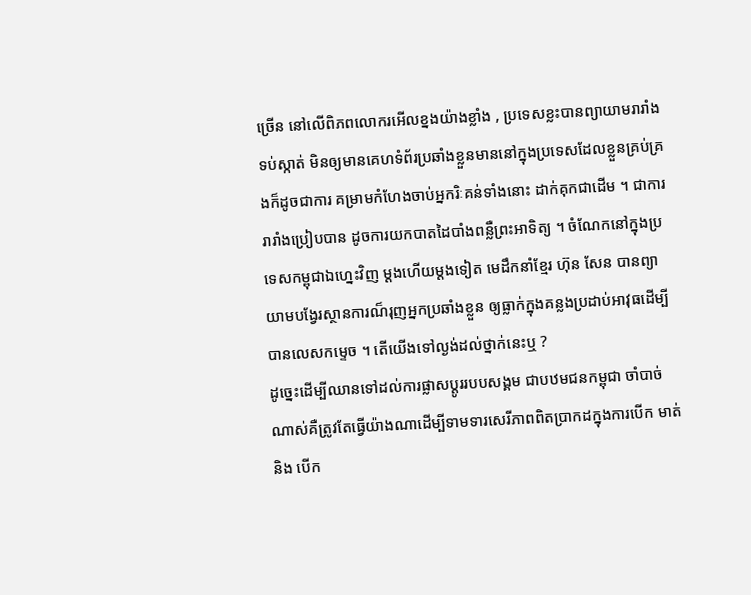ច្រើន នៅលើពិភពលោករអើលខ្នងយ៉ាងខ្លាំង , ប្រទេសខ្លះបានព្យាយាមរារាំងទប់ស្កាត់ មិនឲ្យមានគេហទំព័រប្រឆាំងខ្លួនមាននៅក្នុងប្រទេសដែលខ្លួនគ្រប់គ្រងក៏ដូចជាការ គម្រាមកំហែងចាប់អ្នករិៈគន់ទាំងនោះ ដាក់គុកជាដើម ។ ជាការរារាំងប្រៀបបាន ដូចការយកបាតដៃបាំងពន្លឺព្រះអាទិត្យ ។ ចំណែកនៅក្នុងប្រទេសកម្ពុជាឯហ្នេះវិញ ម្ដងហើយម្ដងទៀត មេដឹកនាំខ្មែរ ហ៊ុន សែន បានព្យាយាមបង្វែរស្ថានការណ៏រុញអ្នកប្រឆាំងខ្លួន ឲ្យធ្លាក់ក្នុងគន្លងប្រដាប់អាវុធដើម្បីបានលេសកម្ទេច ។ តើយើងទៅល្ងង់ដល់ថ្នាក់នេះឬ ?
ដូច្នេះដើម្បីឈានទៅដល់ការផ្លាសប្ដូររបបសង្គម ជាបឋមជនកម្ពុជា ចាំបាច់ណាស់គឺត្រូវតែធ្វើយ៉ាងណាដើម្បីទាមទារសេរីភាពពិតប្រាកដក្នុងការបើក មាត់ និង បើក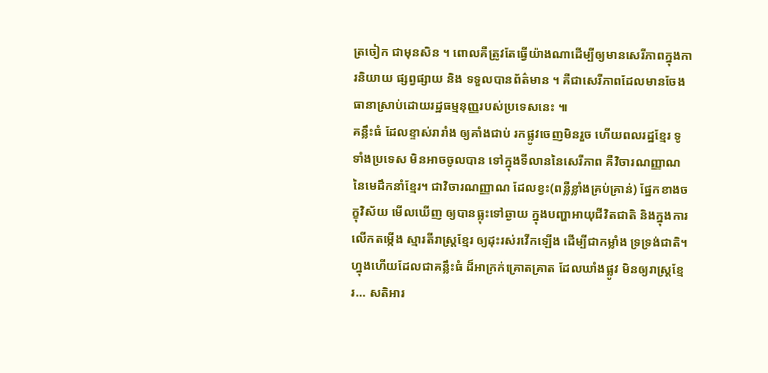ត្រចៀក ជាមុនសិន ។ ពោលគឺត្រូវតែធ្វើយ៉ាងណាដើម្បីឲ្យមានសេរីភាពក្នុងការនិយាយ ផ្សព្វផ្សាយ និង ទទួលបានព័ត៌មាន ។ គឺជាសេរីភាពដែលមានចែងធានាស្រាប់ដោយរដ្ឋធម្មនុញ្ញរបស់ប្រទេសនេះ ៕
គន្លឹះធំ ដែលខ្ទាស់រារាំង ឲ្យគាំងជាប់ រកផ្លូវចេញមិនរួច ហើយពលរដ្ឋខ្មែរ ទូទាំងប្រទេស មិនអាចចូលបាន ទៅក្នុងទីលាននៃសេរីភាព គឺវិចារណញ្ញាណ នៃមេដឹកនាំខ្មែរ។ ជាវិចារណញ្ញាណ ដែលខ្វះ(ពន្លឺខ្លាំងគ្រប់គ្រាន់) ផ្នែកខាងចក្ខុវិស័យ មើលឃើញ ឲ្យបានធ្លុះទៅឆ្ងាយ ក្នុងបញ្ហាអាយុជីវិតជាតិ និងក្នុងការលើកតម្កើង ស្មារតីរាស្ត្រខ្មែរ ឲ្យដុះរស់រវើកឡើង ដើម្បីជាកម្លាំង ទ្រទ្រង់ជាតិ។ ហ្នុងហើយដែលជាគន្លឹះធំ ដ៏អាក្រក់គ្រោតគ្រាត ដែលឃាំងផ្លូវ មិនឲ្យរាស្ត្រខ្មែរ… សតិអារ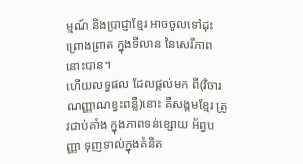ម្មណ៍ និងប្រាជ្ញាខ្មែរ អាចចូលទៅដុះព្រោងព្រាត ក្នុងទីលាន នៃសេរីភាពនោះបាន។
ហើយលទ្ធផល ដែលផ្តល់មក ពី(វិចារណញ្ញាណខ្វះពន្លឺ)នោះ គឺសង្គមខ្មែរ ត្រូវជាប់គាំង ក្នុងភាពទន់ខ្សោយ អ័ព្វបញ្ញា ទុញទាល់ក្នុងគំនិត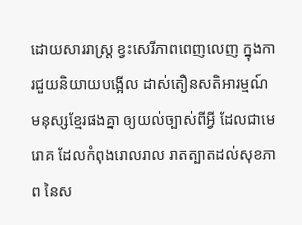ដោយសាររាស្ត្រ ខ្វះសេរីភាពពេញលេញ ក្នុងការជួយនិយាយបង្អើល ដាស់តឿនសតិអារម្មណ៍ មនុស្សខ្មែរផងគ្នា ឲ្យយល់ច្បាស់ពីអ្វី ដែលជាមេរោគ ដែលកំពុងរោលរាល រាតត្បាតដល់សុខភាព នៃស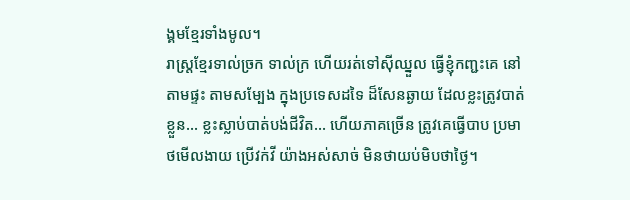ង្គមខ្មែរទាំងមូល។
រាស្ត្រខ្មែរទាល់ច្រក ទាល់ក្រ ហើយរត់ទៅស៊ីឈ្នួល ធ្វើខ្ញុំកញ្ជះគេ នៅតាមផ្ទះ តាមសម្បែង ក្នុងប្រទេសដទៃ ដ៏សែនឆ្ងាយ ដែលខ្លះត្រូវបាត់ខ្លួន… ខ្លះស្លាប់បាត់បង់ជីវិត… ហើយភាគច្រើន ត្រូវគេធ្វើបាប ប្រមាថមើលងាយ ប្រើវក់វី យ៉ាងអស់សាច់ មិនថាយប់មិបថាថ្ងៃ។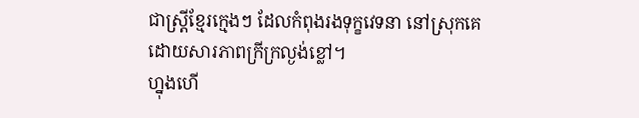ជាស្ត្រីខ្មែរក្មេងៗ ដែលកំពុងរងទុក្ខវេទនា នៅស្រុកគេ ដោយសារភាពក្រីក្រល្ងង់ខ្លៅ។
ហ្នុងហើ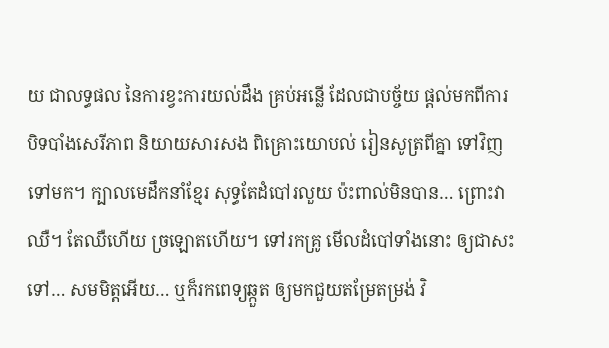យ ជាលទ្ធផល នៃការខ្វះការយល់ដឹង គ្រប់អន្លើ ដែលជាបច្ច័យ ផ្តល់មកពីការ បិទបាំងសេរីភាព និយាយសារសង ពិគ្រោះយោបល់ រៀនសូត្រពីគ្នា ទៅវិញទៅមក។ ក្បាលមេដឹកនាំខ្មែរ សុទ្ធតែដំបៅរលួយ ប៉ះពាល់មិនបាន… ព្រោះវាឈឺ។ តែឈឺហើយ ច្រឡោតហើយ។ ទៅរកគ្រូ មើលដំបៅទាំងនោះ ឲ្យជាសះទៅ… សមមិត្តអើយ… ឬក៏រកពេទ្យឆ្កួត ឲ្យមកជួយតម្រែតម្រង់ វិ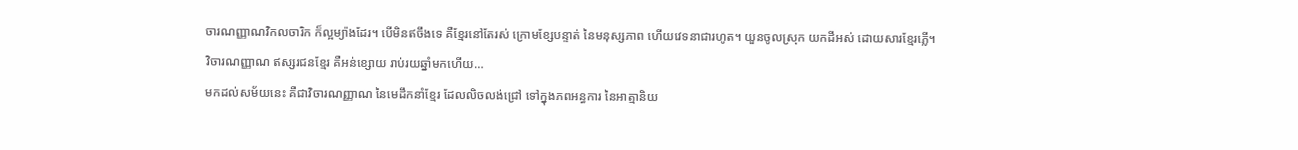ចារណញ្ញាណវិកលចារិក ក៏ល្អម្យ៉ាងដែរ។ បើមិនឥចឹងទេ គឺខ្មែរនៅតែរស់ ក្រោមខ្សែបន្ទាត់ នៃមនុស្សភាព ហើយវេទនាជារហូត។ យួនចូលស្រុក យកដីអស់ ដោយសារខ្មែរភ្លើ។
វិចារណញ្ញាណ ឥស្សរជនខ្មែរ គឺអន់ខ្សោយ រាប់រយឆ្នាំមកហើយ…
មកដល់សម័យនេះ គឺជាវិចារណញ្ញាណ នៃមេដឹកនាំខ្មែរ ដែលលិចលង់ជ្រៅ ទៅក្នុងភពអន្ធការ នៃអាត្មានិយ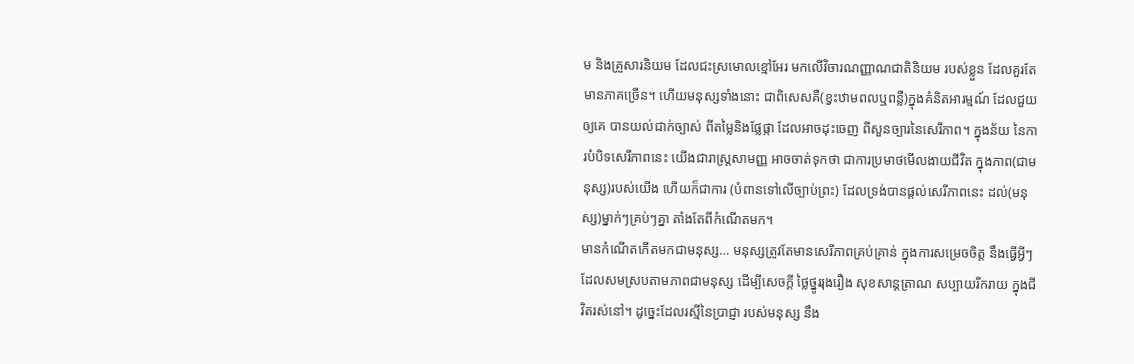ម និងគ្រួសារនិយម ដែលជះស្រមោលខ្មៅអែរ មកលើវិចារណញ្ញាណជាតិនិយម របស់ខ្លួន ដែលគួរតែមានភាគច្រើន។ ហើយមនុស្សទាំងនោះ ជាពិសេសគឺ(ខ្វះឋាមពលឬពន្លឺ)ក្នុងគំនិតអារម្មណ៍ ដែលជួយឲ្យគេ បានយល់ជាក់ច្បាស់ ពីតម្លៃនិងផ្លែផ្កា ដែលអាចដុះចេញ ពីសួនច្បារនៃសេរីភាព។ ក្នុងន័យ នៃការបំបិទសេរីភាពនេះ យើងជារាស្ត្រសាមញ្ញ អាចចាត់ទុកថា ជាការប្រមាថមើលងាយជីវិត ក្នុងភាព(ជាមនុស្ស)របស់យើង ហើយក៏ជាការ (បំពានទៅលើច្បាប់ព្រះ) ដែលទ្រង់បានផ្តល់សេរីភាពនេះ ដល់(មនុស្ស)ម្នាក់ៗគ្រប់ៗគ្នា តាំងតែពីកំណើតមក។
មានកំណើតកើតមកជាមនុស្ស… មនុស្សត្រូវតែមានសេរីភាពគ្រប់គ្រាន់ ក្នុងការសម្រេចចិត្ត នឹងធ្វើអ្វីៗ ដែលសមស្របតាមភាពជាមនុស្ស ដើម្បីសេចក្តី ថ្លៃថ្នូររុងរឿង សុខសាន្តត្រាណ សប្បាយរីករាយ ក្នុងជីវិតរស់នៅ។ ដូច្នេះដែលរស្មីនៃប្រាជ្ញា របស់មនុស្ស នឹង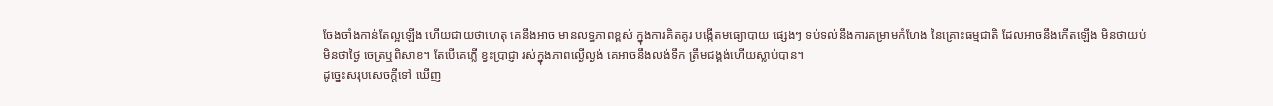ចែងចាំងកាន់តែល្អឡើង ហើយជាយថាហេតុ គេនឹងអាច មានលទ្ធភាពខ្ពស់ ក្នុងការគិតគូរ បង្កើតមធ្យោបាយ ផ្សេងៗ ទប់ទល់នឹងការគម្រាមកំហែង នៃគ្រោះធម្មជាតិ ដែលអាចនឹងកើតឡើង មិនថាយប់មិនថាថ្ងៃ ចេត្រឬពិសាខ។ តែបើគេភ្លើ ខ្វះប្រាជ្ញា រស់ក្នុងភាពល្ងើល្ងង់ គេអាចនឹងលង់ទឹក ត្រឹមជង្គង់ហើយស្លាប់បាន។
ដូច្នេះសរុបសេចក្តីទៅ ឃើញ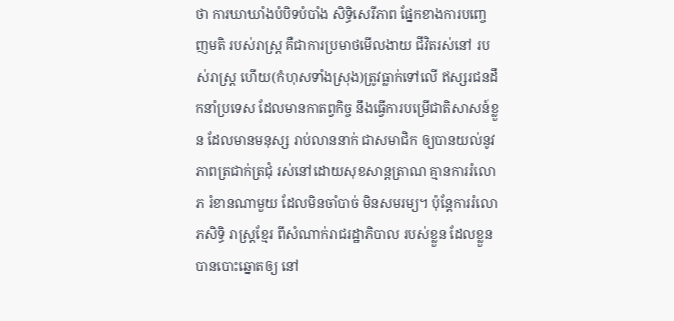ថា ការឃាឃាំងបំបិទបំបាំង សិទ្ធិសេរីភាព ផ្នែកខាងការបញ្ចេញមតិ របស់រាស្ត្រ គឺជាការប្រមាថមើលងាយ ជីវិតរស់នៅ របស់រាស្ត្រ ហើយ(កំហុសទាំងស្រុង)ត្រូវធ្លាក់ទៅលើ ឥស្សរជនដឹកនាំប្រទេស ដែលមានកាតព្វកិច្ច នឹងធ្វើការបម្រើជាតិសាសន៍ខ្លួន ដែលមានមនុស្ស រាប់លាននាក់ ជាសមាជិក ឲ្យបានយល់នូវភាពត្រជាក់ត្រជុំ រស់នៅដោយសុខសាន្តត្រាណ គ្មានការរំលោភ រំខានណាមួយ ដែលមិនចាំបាច់ មិនសមរម្យ។ ប៉ុន្តែការរំលោភសិទ្ធិ រាស្ត្រខ្មែរ ពីសំណាក់រាជរដ្ឋាភិបាល របស់ខ្លួន ដែលខ្លួនបានបោះឆ្នោតឲ្យ នៅ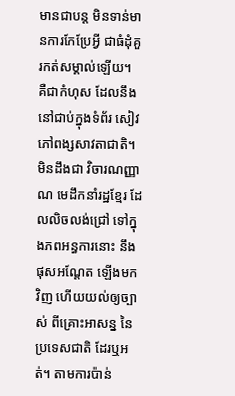មានជាបន្ត មិនទាន់មានការកែប្រែអ្វី ជាធំដុំគួរកត់សម្គាល់ឡើយ។
គឺជាកំហុស ដែលនឹងនៅជាប់ក្នុងទំព័រ សៀវភៅពង្សសាវតាជាតិ។
មិនដឹងជា វិចារណញ្ញាណ មេដឹកនាំរដ្ឋខ្មែរ ដែលលិចលង់ជ្រៅ ទៅក្នុងភពអន្ធការនោះ នឹងផុសអណ្តែត ឡើងមកវិញ ហើយយល់ឲ្យច្បាស់ ពីគ្រោះអាសន្ន នៃប្រទេសជាតិ ដែរឬអត់។ តាមការប៉ាន់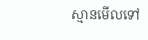ស្មានមើលទៅ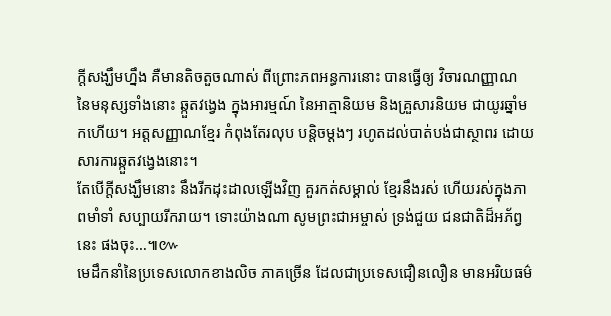ក្តីសង្ឃឹមហ្នឹង គឺមានតិចតួចណាស់ ពីព្រោះភពអន្ធការនោះ បានធ្វើឲ្យ វិចារណញ្ញាណ នៃមនុស្សទាំងនោះ ឆ្កួតវង្វេង ក្នុងអារម្មណ៍ នៃអាត្មានិយម និងគ្រួសារនិយម ជាយូរឆ្នាំមកហើយ។ អត្តសញ្ញាណខ្មែរ កំពុងតែរលុប បន្តិចម្តងៗ រហូតដល់បាត់បង់ជាស្ថាពរ ដោយសារការឆ្កួតវង្វេងនោះ។
តែបើក្តីសង្ឃឹមនោះ នឹងរីកដុះដាលឡើងវិញ គួរកត់សម្គាល់ ខ្មែរនឹងរស់ ហើយរស់ក្នុងភាពមាំទាំ សប្បាយរីករាយ។ ទោះយ៉ាងណា សូមព្រះជាអម្ចាស់ ទ្រង់ជួយ ជនជាតិដ៏អភ័ព្វនេះ ផងចុះ…៕៚
មេដឹកនាំនៃប្រទេសលោកខាងលិច ភាគច្រើន ដែលជាប្រទេសជឿនលឿន មានអរិយធម៌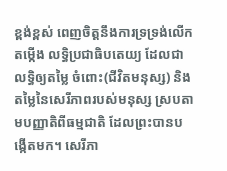ខ្ពង់ខ្ពស់ ពេញចិត្តនឹងការទ្រទ្រង់លើកតម្កើង លទ្ធិប្រជាធិបតេយ្យ ដែលជាលទ្ធិឲ្យតម្លៃ ចំពោះ(ជីវិតមនុស្ស) និងតម្លៃនៃសេរីភាពរបស់មនុស្ស ស្របតាមបញ្ញាតិពីធម្មជាតិ ដែលព្រះបានបង្កើតមក។ សេរីភា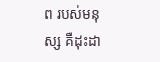ព របស់មនុស្ស គឺដុះដា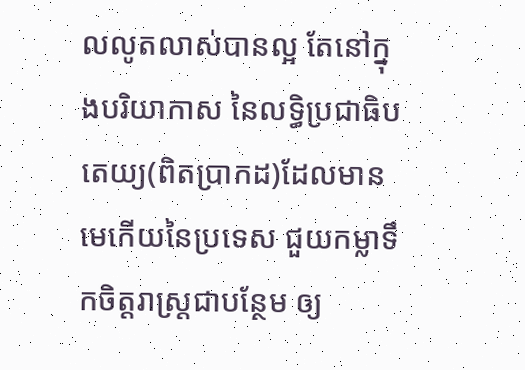លលូតលាស់បានល្អ តែនៅក្នុងបរិយាកាស នៃលទ្ធិប្រជាធិបតេយ្យ(ពិតប្រាកដ)ដែលមានមេកើយនៃប្រទេស ជួយកម្លាទឹកចិត្តរាស្ត្រជាបន្ថែម ឲ្យ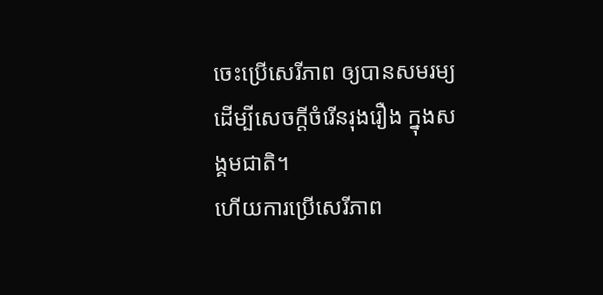ចេះប្រើសេរីភាព ឲ្យបានសមរម្យ ដើម្បីសេចក្តីចំរើនរុងរឿង ក្នុងសង្គមជាតិ។
ហើយការប្រើសេរីភាព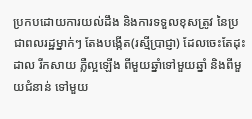ប្រកបដោយការយល់ដឹង និងការទទួលខុសត្រូវ នៃប្រជាពលរដ្ឋម្នាក់ៗ តែងបង្កើត(រស្មីប្រាជ្ញា) ដែលចេះតែដុះដាល រីកសាយ ភ្លឺល្អឡើង ពីមួយឆ្នាំទៅមួយឆ្នាំ និងពីមួយជំនាន់ ទៅមួយ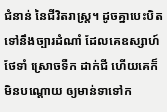ជំនាន់ នៃជីវិតរាស្ត្រ។ ដូចគ្នាបេះបិត ទៅនឹងច្បារដំណាំ ដែលគេឧស្សាហ៍ថែទាំ ស្រោចទឺក ដាក់ជី ហើយគេក៏មិនបណ្តោយ ឲ្យមាន់ទាទៅក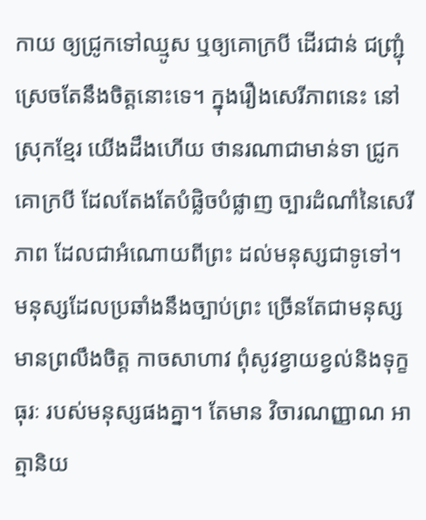កាយ ឲ្យជ្រូកទៅឈ្មូស ឬឲ្យគោក្របី ដើរជាន់ ជញ្ជ្រុំ ស្រេចតែនឹងចិត្តនោះទេ។ ក្នុងរឿងសេរីភាពនេះ នៅស្រុកខ្មែរ យើងដឹងហើយ ថានរណាជាមាន់ទា ជ្រូកគោក្របី ដែលតែងតែបំផ្លិចបំផ្លាញ ច្បារដំណាំនៃសេរីភាព ដែលជាអំណោយពីព្រះ ដល់មនុស្សជាទូទៅ។
មនុស្សដែលប្រឆាំងនឹងច្បាប់ព្រះ ច្រើនតែជាមនុស្ស មានព្រលឹងចិត្ត កាចសាហាវ ពុំសូវខ្វាយខ្វល់និងទុក្ខធុរៈ របស់មនុស្សផងគ្នា។ តែមាន វិចារណញ្ញាណ អាត្មានិយ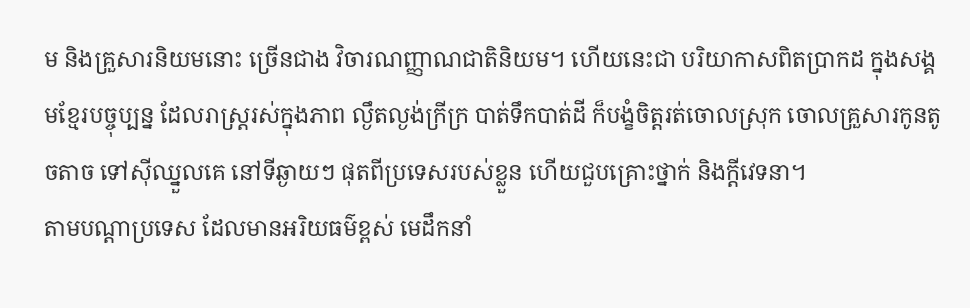ម និងគ្រួសារនិយមនោះ ច្រើនជាង វិចារណញ្ញាណជាតិនិយម។ ហើយនេះជា បរិយាកាសពិតប្រាកដ ក្នុងសង្គមខ្មែរបច្ចុប្បន្ន ដែលរាស្ត្ររស់ក្នុងភាព ល្ងឹតល្ងង់ក្រីក្រ បាត់ទឹកបាត់ដី ក៏បង្ខំចិត្តរត់ចោលស្រុក ចោលគ្រួសារកូនតូចតាច ទៅស៊ីឈ្នួលគេ នៅទីឆ្ងាយៗ ផុតពីប្រទេសរបស់ខ្លួន ហើយជួបគ្រោះថ្នាក់ និងក្តីវេទនា។
តាមបណ្តាប្រទេស ដែលមានអរិយធម៌ខ្ពស់ មេដឹកនាំ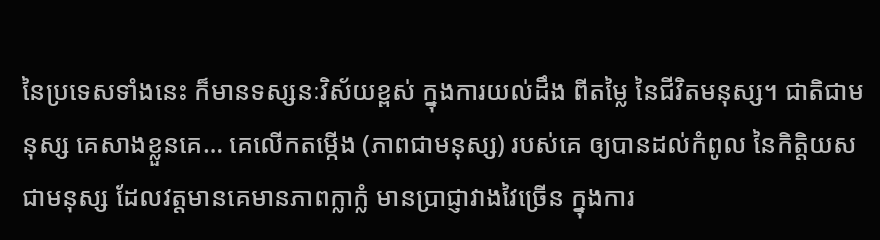នៃប្រទេសទាំងនេះ ក៏មានទស្សនៈវិស័យខ្ពស់ ក្នុងការយល់ដឹង ពីតម្លៃ នៃជីវិតមនុស្ស។ ជាតិជាមនុស្ស គេសាងខ្លួនគេ… គេលើកតម្កើង (ភាពជាមនុស្ស) របស់គេ ឲ្យបានដល់កំពូល នៃកិត្តិយសជាមនុស្ស ដែលវត្តមានគេមានភាពក្លាក្លំ មានប្រាជ្ញាវាងវៃច្រើន ក្នុងការ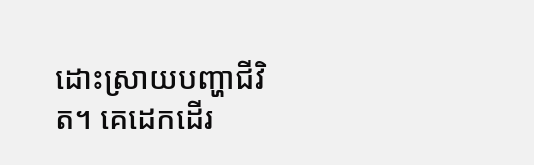ដោះស្រាយបញ្ហាជីវិត។ គេដេកដើរ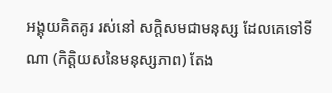អង្គុយគិតគូរ រស់នៅ សក្តិសមជាមនុស្ស ដែលគេទៅទីណា (កិត្តិយសនៃមនុស្សភាព) តែង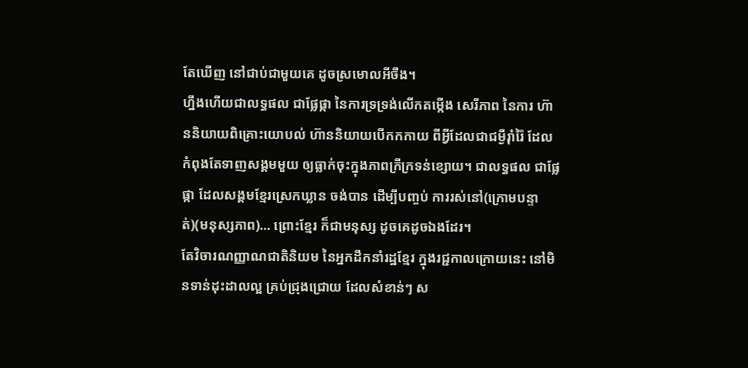តែឃើញ នៅជាប់ជាមួយគេ ដូចស្រមោលអីចឹង។
ហ្នឹងហើយជាលទ្ធផល ជាផ្លែផ្កា នៃការទ្រទ្រង់លើកតម្កើង សេរីភាព នៃការ ហ៊ាននិយាយពិគ្រោះយោបល់ ហ៊ាននិយាយបើកកកាយ ពីអ្វីដែលជាជម្ងឺរ៉ាំរ៉ៃ ដែលកំពុងតែទាញសង្គមមួយ ឲ្យធ្លាក់ចុះក្នុងភាពក្រីក្រទន់ខ្សោយ។ ជាលទ្ធផល ជាផ្លែផ្កា ដែលសង្គមខ្មែរស្រេកឃ្លាន ចង់បាន ដើម្បីបញ្ចប់ ការរស់នៅ(ក្រោមបន្ទាត់)(មនុស្សភាព)… ព្រោះខ្មែរ ក៏ជាមនុស្ស ដូចគេដូចឯងដែរ។
តែវិចារណញ្ញាណជាតិនិយម នៃអ្នកដឹកនាំរដ្ឋខ្មែរ ក្នុងរជ្ជកាលក្រោយនេះ នៅមិនទាន់ដុះដាលល្អ គ្រប់ជ្រុងជ្រោយ ដែលសំខាន់ៗ ស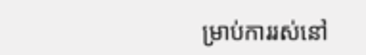ម្រាប់ការរស់នៅ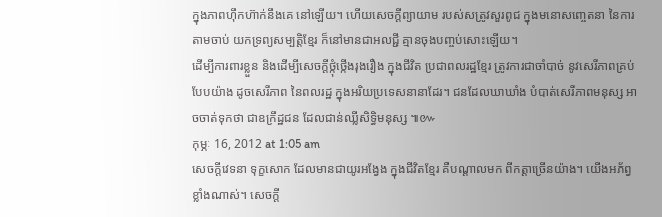ក្នុងភាពហ៊ឹកហ៊ាក់នឹងគេ នៅឡើយ។ ហើយសេចក្តីព្យាយាម របស់សត្រូវសួរពូជ ក្នុងមនោសញ្ចេតនា នៃការតាមចាប់ យកទ្រព្យសម្បត្តិខ្មែរ ក៏នៅមានជាអលជ្ជី គ្មានចុងបញ្ចប់សោះឡើយ។
ដើម្បីការពារខ្លួន និងដើម្បីសេចក្តីថ្កុំថ្កើងរុងរឿង ក្នុងជីវិត ប្រជាពលរដ្ឋខ្មែរ ត្រូវការជាចាំបាច់ នូវសេរីភាពគ្រប់បែបយ៉ាង ដូចសេរីភាព នៃពលរដ្ឋ ក្នុងអរិយប្រទេសនានាដែរ។ ជនដែលឃាឃាំង បំបាត់សេរីភាពមនុស្ស អាចចាត់ទុកថា ជាឧក្រឹដ្ឋជន ដែលជាន់ឈ្លីសិទ្ធិមនុស្ស ៕៚
កុម្ភៈ 16, 2012 at 1:05 am
សេចក្តីវេទនា ទុក្ខសោក ដែលមានជាយូរអង្វែង ក្នុងជីវិតខ្មែរ គឺបណ្តាលមក ពីកត្តាច្រើនយ៉ាង។ យើងអភ័ព្វខ្លាំងណាស់។ សេចក្តី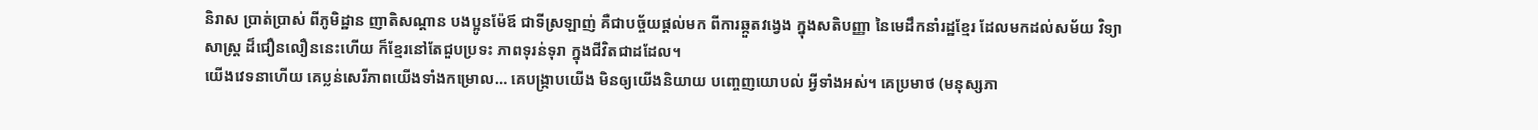និរាស ប្រាត់ប្រាស់ ពីភូមិដ្ឋាន ញាតិសណ្តាន បងប្អូនម៉ែឪ ជាទីស្រឡាញ់ គឺជាបច្ច័យផ្តល់មក ពីការឆ្កួតវង្វេង ក្នុងសតិបញ្ញា នៃមេដឹកនាំរដ្ឋខ្មែរ ដែលមកដល់សម័យ វិទ្យាសាស្ត្រ ដ៏ជឿនលឿននេះហើយ ក៏ខ្មែរនៅតែជួបប្រទះ ភាពទុរន់ទុរា ក្នុងជីវិតជាដដែល។
យើងវេទនាហើយ គេប្លន់សេរីភាពយើងទាំងកម្រោល… គេបង្ក្រាបយើង មិនឲ្យយើងនិយាយ បញ្ចេញយោបល់ អ្វីទាំងអស់។ គេប្រមាថ (មនុស្សភា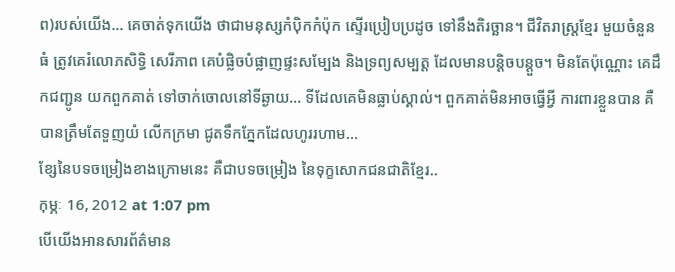ព)របស់យើង… គេចាត់ទុកយើង ថាជាមនុស្សកំប៉ិកកំប៉ុក ស្ទើរប្រៀបប្រដូច ទៅនឹងតិរច្ឆាន។ ជីវិតរាស្ត្រខ្មែរ មួយចំនួនធំ ត្រូវគេរំលោភសិទ្ធិ សេរីភាព គេបំផ្លិចបំផ្លាញផ្ទះសម្បែង និងទ្រព្យសម្បត្ត ដែលមានបន្តិចបន្តួច។ មិនតែប៉ុណ្ណោះ គេដឹកជញ្ជូន យកពួកគាត់ ទៅចាក់ចោលនៅទីឆ្ងាយ… ទីដែលគេមិនធ្លាប់ស្គាល់។ ពួកគាត់មិនអាចធ្វើអ្វី ការពារខ្លួនបាន គឺបានត្រឹមតែទួញយំ លើកក្រមា ជូតទឹកភ្នែកដែលហូររហាម…
ខ្សែនៃបទចម្រៀងខាងក្រោមនេះ គឺជាបទចម្រៀង នៃទុក្ខសោកជនជាតិខ្មែរ..
កុម្ភៈ 16, 2012 at 1:07 pm
បើយើងអានសារព័ត៌មាន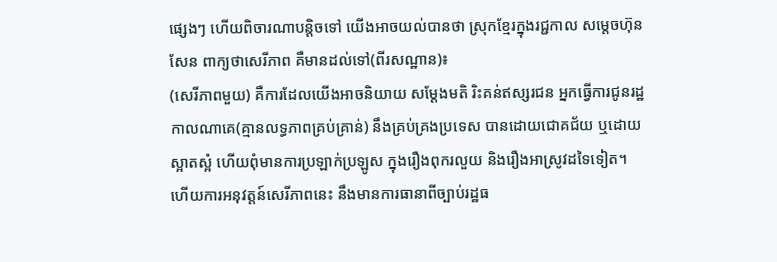ផ្សេងៗ ហើយពិចារណាបន្តិចទៅ យើងអាចយល់បានថា ស្រុកខ្មែរក្នុងរជ្ជកាល សម្តេចហ៊ុនសែន ពាក្យថាសេរីភាព គឺមានដល់ទៅ(ពីរសណ្ឋាន)៖
(សេរីភាពមួយ) គឺការដែលយើងអាចនិយាយ សម្តែងមតិ រិះគន់ឥស្សរជន អ្នកធ្វើការជូនរដ្ឋ កាលណាគេ(គ្មានលទ្ធភាពគ្រប់គ្រាន់) នឹងគ្រប់គ្រងប្រទេស បានដោយជោគជ័យ ឬដោយស្អាតស្អំ ហើយពុំមានការប្រឡាក់ប្រឡូស ក្នុងរឿងពុករលួយ និងរឿងអាស្រូវដទៃទៀត។ ហើយការអនុវត្តន៍សេរីភាពនេះ នឹងមានការធានាពីច្បាប់រដ្ឋធ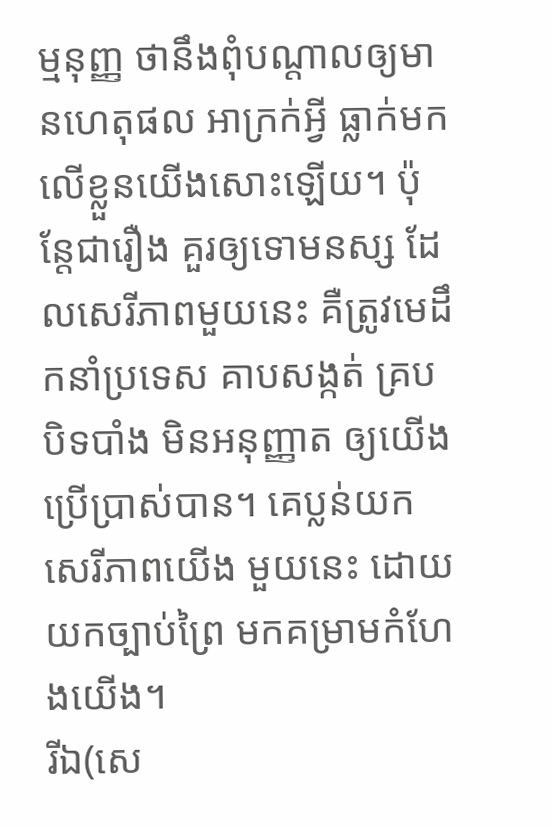ម្មនុញ្ញ ថានឹងពុំបណ្តាលឲ្យមានហេតុផល អាក្រក់អ្វី ធ្លាក់មកលើខ្លួនយើងសោះឡើយ។ ប៉ុន្តែជារឿង គួរឲ្យទោមនស្ស ដែលសេរីភាពមួយនេះ គឺត្រូវមេដឹកនាំប្រទេស គាបសង្កត់ គ្របបិទបាំង មិនអនុញ្ញាត ឲ្យយើងប្រើប្រាស់បាន។ គេប្លន់យកសេរីភាពយើង មួយនេះ ដោយយកច្បាប់ព្រៃ មកគម្រាមកំហែងយើង។
រីឯ(សេ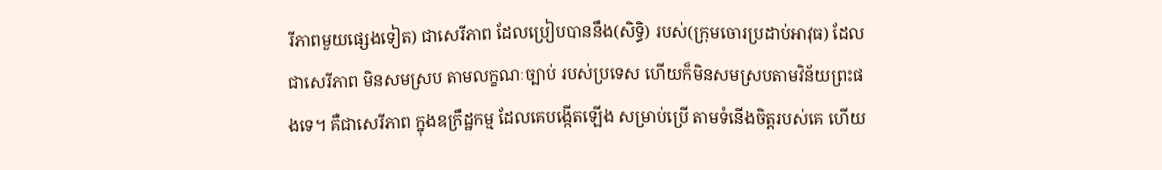រីភាពមួយផ្សេងទៀត) ជាសេរីភាព ដែលប្រៀបបាននឹង(សិទ្ធិ) របស់(ក្រុមចោរប្រដាប់អាវុធ) ដែលជាសេរីភាព មិនសមស្រប តាមលក្ខណៈច្បាប់ របស់ប្រទេស ហើយក៏មិនសមស្របតាមវិន័យព្រះផងទេ។ គឺជាសេរីភាព ក្នុងឧក្រឹដ្ឋកម្ម ដែលគេបង្កើតឡើង សម្រាប់ប្រើ តាមទំនើងចិត្តរបស់គេ ហើយ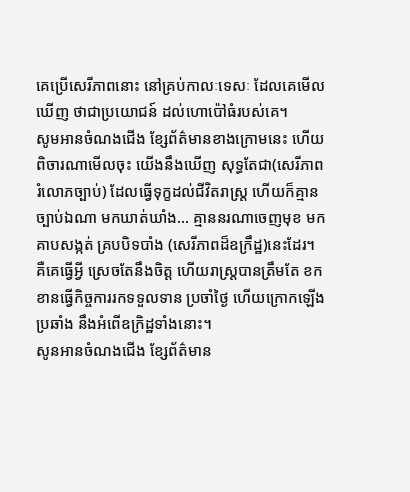គេប្រើសេរីភាពនោះ នៅគ្រប់កាលៈទេសៈ ដែលគេមើលឃើញ ថាជាប្រយោជន៍ ដល់ហោប៉ៅធំរបស់គេ។
សូមអានចំណងជើង ខ្សែព័ត៌មានខាងក្រោមនេះ ហើយពិចារណាមើលចុះ យើងនឹងឃើញ សុទ្ធតែជា(សេរីភាពរំលោភច្បាប់) ដែលធ្វើទុក្ខដល់ជីវិតរាស្ត្រ ហើយក៏គ្មានច្បាប់ឯណា មកឃាត់ឃាំង… គ្មាននរណាចេញមុខ មកគាបសង្កត់ គ្របបិទបាំង (សេរីភាពដ៏ឧក្រឹដ្ឋ)នេះដែរ។ គឺគេធ្វើអ្វី ស្រេចតែនឹងចិត្ត ហើយរាស្ត្របានត្រឹមតែ ខកខានធ្វើកិច្ចការរកទទួលទាន ប្រចាំថ្ងៃ ហើយក្រោកឡើងប្រឆាំង នឹងអំពើឧក្រិដ្ឋទាំងនោះ។
សូនអានចំណងជើង ខ្សែព័ត៌មាន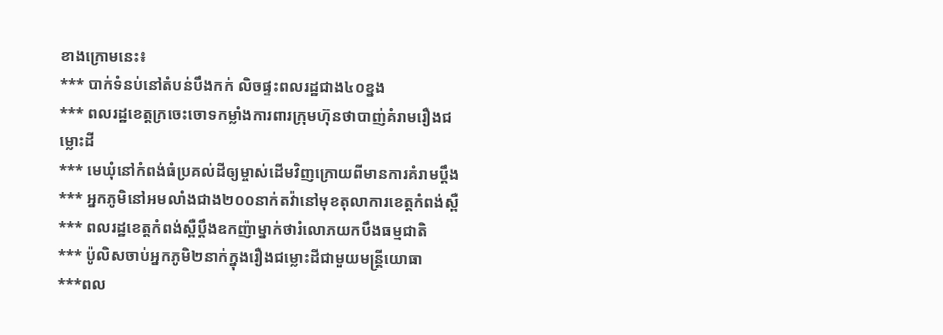ខាងក្រោមនេះ៖
*** បាក់ទំនប់នៅតំបន់បឹងកក់ លិចផ្ទះពលរដ្ឋជាង៤០ខ្នង
*** ពលរដ្ឋខេត្តក្រចេះចោទកម្លាំងការពារក្រុមហ៊ុនថាបាញ់គំរាមរឿងជម្លោះដី
*** មេឃុំនៅកំពង់ធំប្រគល់ដីឲ្យម្ចាស់ដើមវិញក្រោយពីមានការគំរាមប្ដឹង
*** អ្នកភូមិនៅអមលាំងជាង២០០នាក់តវ៉ានៅមុខតុលាការខេត្តកំពង់ស្ពឺ
*** ពលរដ្ឋខេត្តកំពង់ស្ពឺប្ដឹងឧកញ៉ាម្នាក់ថារំលោភយកបឹងធម្មជាតិ
*** ប៉ូលិសចាប់អ្នកភូមិ២នាក់ក្នុងរឿងជម្លោះដីជាមួយមន្ត្រីយោធា
***ពល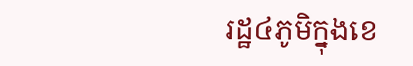រដ្ឋ៤ភូមិក្នុងខេ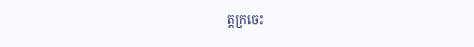ត្តក្រចេះ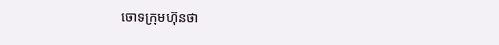ចោទក្រុមហ៊ុនថា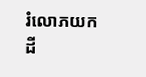រំលោភយកដី